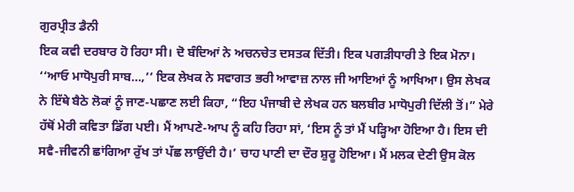ਗੁਰਪ੍ਰੀਤ ਡੈਨੀ
ਇਕ ਕਵੀ ਦਰਬਾਰ ਹੋ ਰਿਹਾ ਸੀ। ਦੋ ਬੰਦਿਆਂ ਨੇ ਅਚਨਚੇਤ ਦਸਤਕ ਦਿੱਤੀ। ਇਕ ਪਗੜੀਧਾਰੀ ਤੇ ਇਕ ਮੋਨਾ। ‘‘ਆਓ ਮਾਧੋਪੁਰੀ ਸਾਬ…,’’ ਇਕ ਲੇਖਕ ਨੇ ਸਵਾਗਤ ਭਰੀ ਆਵਾਜ਼ ਨਾਲ ਜੀ ਆਇਆਂ ਨੂੰ ਆਖਿਆ। ਉਸ ਲੇਖਕ ਨੇ ਇੱਥੇ ਬੈਠੇ ਲੋਕਾਂ ਨੂੰ ਜਾਣ-ਪਛਾਣ ਲਈ ਕਿਹਾ, “ਇਹ ਪੰਜਾਬੀ ਦੇ ਲੇਖਕ ਹਨ ਬਲਬੀਰ ਮਾਧੋਪੁਰੀ ਦਿੱਲੀ ਤੋਂ।” ਮੇਰੇ ਹੱਥੋਂ ਮੇਰੀ ਕਵਿਤਾ ਡਿੱਗ ਪਈ। ਮੈਂ ਆਪਣੇ-ਆਪ ਨੂੰ ਕਹਿ ਰਿਹਾ ਸਾਂ, ‘ਇਸ ਨੂੰ ਤਾਂ ਮੈਂ ਪੜ੍ਹਿਆ ਹੋਇਆ ਹੈ। ਇਸ ਦੀ ਸਵੈ-ਜੀਵਨੀ ਛਾਂਗਿਆ ਰੁੱਖ ਤਾਂ ਪੱਛ ਲਾਉਂਦੀ ਹੈ।’ ਚਾਹ ਪਾਣੀ ਦਾ ਦੌਰ ਸ਼ੁਰੂ ਹੋਇਆ। ਮੈਂ ਮਲਕ ਦੇਣੀ ਉਸ ਕੋਲ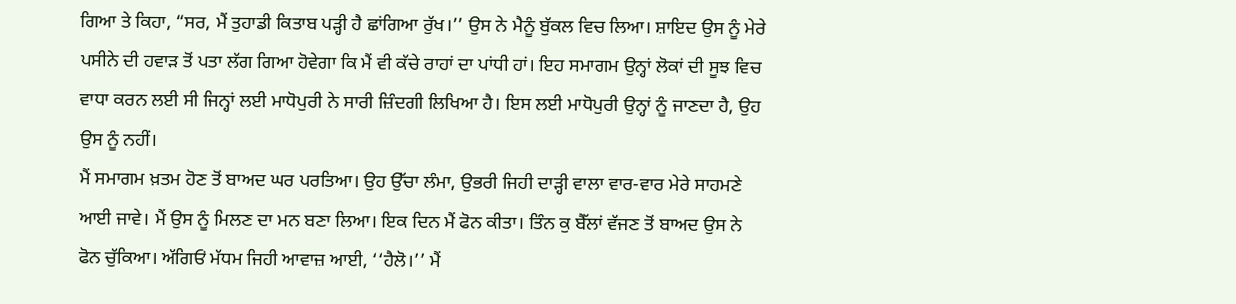ਗਿਆ ਤੇ ਕਿਹਾ, “ਸਰ, ਮੈਂ ਤੁਹਾਡੀ ਕਿਤਾਬ ਪੜ੍ਹੀ ਹੈ ਛਾਂਗਿਆ ਰੁੱਖ।’’ ਉਸ ਨੇ ਮੈਨੂੰ ਬੁੱਕਲ ਵਿਚ ਲਿਆ। ਸ਼ਾਇਦ ਉਸ ਨੂੰ ਮੇਰੇ ਪਸੀਨੇ ਦੀ ਹਵਾੜ ਤੋਂ ਪਤਾ ਲੱਗ ਗਿਆ ਹੋਵੇਗਾ ਕਿ ਮੈਂ ਵੀ ਕੱਚੇ ਰਾਹਾਂ ਦਾ ਪਾਂਧੀ ਹਾਂ। ਇਹ ਸਮਾਗਮ ਉਨ੍ਹਾਂ ਲੋਕਾਂ ਦੀ ਸੂਝ ਵਿਚ ਵਾਧਾ ਕਰਨ ਲਈ ਸੀ ਜਿਨ੍ਹਾਂ ਲਈ ਮਾਧੋਪੁਰੀ ਨੇ ਸਾਰੀ ਜ਼ਿੰਦਗੀ ਲਿਖਿਆ ਹੈ। ਇਸ ਲਈ ਮਾਧੋਪੁਰੀ ਉਨ੍ਹਾਂ ਨੂੰ ਜਾਣਦਾ ਹੈ, ਉਹ ਉਸ ਨੂੰ ਨਹੀਂ।
ਮੈਂ ਸਮਾਗਮ ਖ਼ਤਮ ਹੋਣ ਤੋਂ ਬਾਅਦ ਘਰ ਪਰਤਿਆ। ਉਹ ਉੱਚਾ ਲੰਮਾ, ਉਭਰੀ ਜਿਹੀ ਦਾੜ੍ਹੀ ਵਾਲਾ ਵਾਰ-ਵਾਰ ਮੇਰੇ ਸਾਹਮਣੇ ਆਈ ਜਾਵੇ। ਮੈਂ ਉਸ ਨੂੰ ਮਿਲਣ ਦਾ ਮਨ ਬਣਾ ਲਿਆ। ਇਕ ਦਿਨ ਮੈਂ ਫੋਨ ਕੀਤਾ। ਤਿੰਨ ਕੁ ਬੈੱਲਾਂ ਵੱਜਣ ਤੋਂ ਬਾਅਦ ਉਸ ਨੇ ਫੋਨ ਚੁੱਕਿਆ। ਅੱਗਿਓਂ ਮੱਧਮ ਜਿਹੀ ਆਵਾਜ਼ ਆਈ, ‘‘ਹੈਲੋ।’’ ਮੈਂ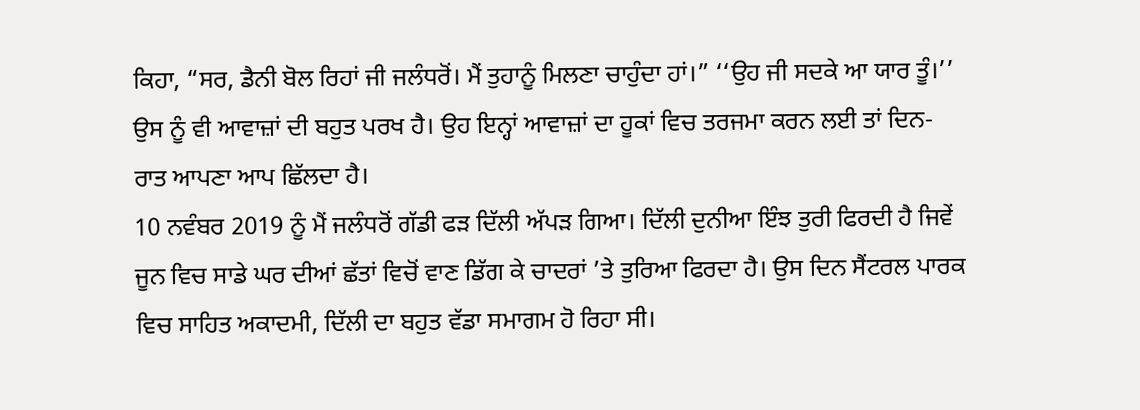ਕਿਹਾ, “ਸਰ, ਡੈਨੀ ਬੋਲ ਰਿਹਾਂ ਜੀ ਜਲੰਧਰੋਂ। ਮੈਂ ਤੁਹਾਨੂੰ ਮਿਲਣਾ ਚਾਹੁੰਦਾ ਹਾਂ।” ‘‘ਉਹ ਜੀ ਸਦਕੇ ਆ ਯਾਰ ਤੂੰ।’’ ਉਸ ਨੂੰ ਵੀ ਆਵਾਜ਼ਾਂ ਦੀ ਬਹੁਤ ਪਰਖ ਹੈ। ਉਹ ਇਨ੍ਹਾਂ ਆਵਾਜ਼ਾਂ ਦਾ ਹੂਕਾਂ ਵਿਚ ਤਰਜਮਾ ਕਰਨ ਲਈ ਤਾਂ ਦਿਨ-ਰਾਤ ਆਪਣਾ ਆਪ ਛਿੱਲਦਾ ਹੈ।
10 ਨਵੰਬਰ 2019 ਨੂੰ ਮੈਂ ਜਲੰਧਰੋਂ ਗੱਡੀ ਫੜ ਦਿੱਲੀ ਅੱਪੜ ਗਿਆ। ਦਿੱਲੀ ਦੁਨੀਆ ਇੰਝ ਤੁਰੀ ਫਿਰਦੀ ਹੈ ਜਿਵੇਂ ਜੂਨ ਵਿਚ ਸਾਡੇ ਘਰ ਦੀਆਂ ਛੱਤਾਂ ਵਿਚੋਂ ਵਾਣ ਡਿੱਗ ਕੇ ਚਾਦਰਾਂ ’ਤੇ ਤੁਰਿਆ ਫਿਰਦਾ ਹੈ। ਉਸ ਦਿਨ ਸੈਂਟਰਲ ਪਾਰਕ ਵਿਚ ਸਾਹਿਤ ਅਕਾਦਮੀ, ਦਿੱਲੀ ਦਾ ਬਹੁਤ ਵੱਡਾ ਸਮਾਗਮ ਹੋ ਰਿਹਾ ਸੀ।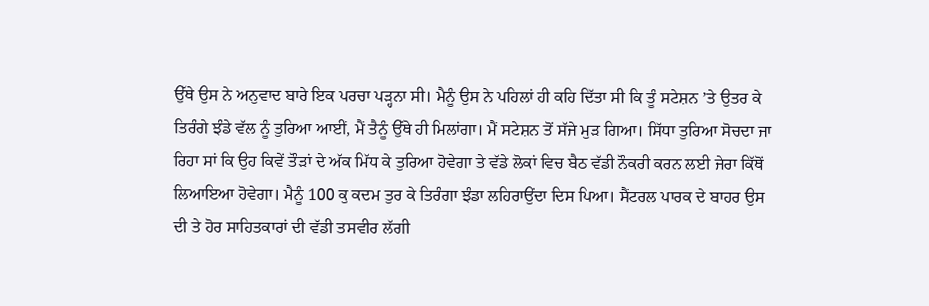ਉੱਥੇ ਉਸ ਨੇ ਅਨੁਵਾਦ ਬਾਰੇ ਇਕ ਪਰਚਾ ਪੜ੍ਹਨਾ ਸੀ। ਮੈਨੂੰ ਉਸ ਨੇ ਪਹਿਲਾਂ ਹੀ ਕਹਿ ਦਿੱਤਾ ਸੀ ਕਿ ਤੂੰ ਸਟੇਸ਼ਨ ’ਤੇ ਉਤਰ ਕੇ ਤਿਰੰਗੇ ਝੰਡੇ ਵੱਲ ਨੂੰ ਤੁਰਿਆ ਆਈਂ, ਮੈਂ ਤੈਨੂੰ ਉੱਥੇ ਹੀ ਮਿਲਾਂਗਾ। ਮੈਂ ਸਟੇਸ਼ਨ ਤੋਂ ਸੱਜੇ ਮੁੜ ਗਿਆ। ਸਿੱਧਾ ਤੁਰਿਆ ਸੋਚਦਾ ਜਾ ਰਿਹਾ ਸਾਂ ਕਿ ਉਹ ਕਿਵੇਂ ਤੌੜਾਂ ਦੇ ਅੱਕ ਮਿੱਧ ਕੇ ਤੁਰਿਆ ਹੋਵੇਗਾ ਤੇ ਵੱਡੇ ਲੋਕਾਂ ਵਿਚ ਬੈਠ ਵੱਡੀ ਨੌਕਰੀ ਕਰਨ ਲਈ ਜੇਰਾ ਕਿੱਥੋਂ ਲਿਆਇਆ ਹੋਵੇਗਾ। ਮੈਨੂੰ 100 ਕੁ ਕਦਮ ਤੁਰ ਕੇ ਤਿਰੰਗਾ ਝੰਡਾ ਲਹਿਰਾਉਂਦਾ ਦਿਸ ਪਿਆ। ਸੈਂਟਰਲ ਪਾਰਕ ਦੇ ਬਾਹਰ ਉਸ ਦੀ ਤੇ ਹੋਰ ਸਾਹਿਤਕਾਰਾਂ ਦੀ ਵੱਡੀ ਤਸਵੀਰ ਲੱਗੀ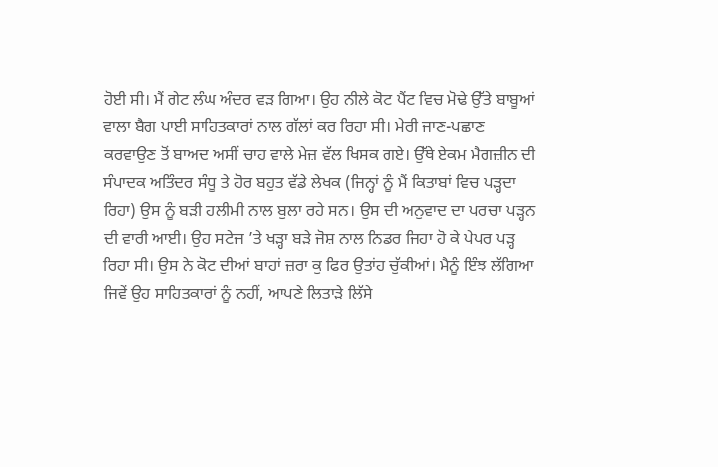ਹੋਈ ਸੀ। ਮੈਂ ਗੇਟ ਲੰਘ ਅੰਦਰ ਵੜ ਗਿਆ। ਉਹ ਨੀਲੇ ਕੋਟ ਪੈਂਟ ਵਿਚ ਮੋਢੇ ਉੱਤੇ ਬਾਬੂਆਂ ਵਾਲਾ ਬੈਗ ਪਾਈ ਸਾਹਿਤਕਾਰਾਂ ਨਾਲ ਗੱਲਾਂ ਕਰ ਰਿਹਾ ਸੀ। ਮੇਰੀ ਜਾਣ-ਪਛਾਣ ਕਰਵਾਉਣ ਤੋਂ ਬਾਅਦ ਅਸੀਂ ਚਾਹ ਵਾਲੇ ਮੇਜ਼ ਵੱਲ ਖਿਸਕ ਗਏ। ਉੱਥੇ ਏਕਮ ਮੈਗਜ਼ੀਨ ਦੀ ਸੰਪਾਦਕ ਅਤਿੰਦਰ ਸੰਧੂ ਤੇ ਹੋਰ ਬਹੁਤ ਵੱਡੇ ਲੇਖਕ (ਜਿਨ੍ਹਾਂ ਨੂੰ ਮੈਂ ਕਿਤਾਬਾਂ ਵਿਚ ਪੜ੍ਹਦਾ ਰਿਹਾ) ਉਸ ਨੂੰ ਬੜੀ ਹਲੀਮੀ ਨਾਲ ਬੁਲਾ ਰਹੇ ਸਨ। ਉਸ ਦੀ ਅਨੁਵਾਦ ਦਾ ਪਰਚਾ ਪੜ੍ਹਨ ਦੀ ਵਾਰੀ ਆਈ। ਉਹ ਸਟੇਜ ’ਤੇ ਖੜ੍ਹਾ ਬੜੇ ਜੋਸ਼ ਨਾਲ ਨਿਡਰ ਜਿਹਾ ਹੋ ਕੇ ਪੇਪਰ ਪੜ੍ਹ ਰਿਹਾ ਸੀ। ਉਸ ਨੇ ਕੋਟ ਦੀਆਂ ਬਾਹਾਂ ਜ਼ਰਾ ਕੁ ਫਿਰ ਉਤਾਂਹ ਚੁੱਕੀਆਂ। ਮੈਨੂੰ ਇੰਝ ਲੱਗਿਆ ਜਿਵੇਂ ਉਹ ਸਾਹਿਤਕਾਰਾਂ ਨੂੰ ਨਹੀਂ, ਆਪਣੇ ਲਿਤਾੜੇ ਲਿੱਸੇ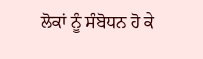ਲੋਕਾਂ ਨੂੰ ਸੰਬੋਧਨ ਹੋ ਕੇ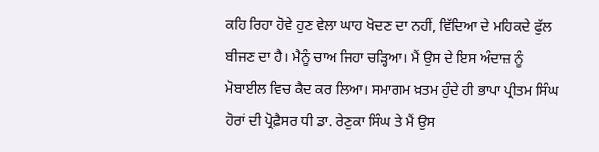ਕਹਿ ਰਿਹਾ ਹੋਵੇ ਹੁਣ ਵੇਲਾ ਘਾਹ ਖੋਦਣ ਦਾ ਨਹੀਂ, ਵਿੱਦਿਆ ਦੇ ਮਹਿਕਦੇ ਫੁੱਲ ਬੀਜਣ ਦਾ ਹੈ। ਮੈਨੂੰ ਚਾਅ ਜਿਹਾ ਚੜ੍ਹਿਆ। ਮੈਂ ਉਸ ਦੇ ਇਸ ਅੰਦਾਜ਼ ਨੂੰ ਮੋਬਾਈਲ ਵਿਚ ਕੈਦ ਕਰ ਲਿਆ। ਸਮਾਗਮ ਖ਼ਤਮ ਹੁੰਦੇ ਹੀ ਭਾਪਾ ਪ੍ਰੀਤਮ ਸਿੰਘ ਹੋਰਾਂ ਦੀ ਪ੍ਰੋਫ਼ੈਸਰ ਧੀ ਡਾ. ਰੇਣੁਕਾ ਸਿੰਘ ਤੇ ਮੈਂ ਉਸ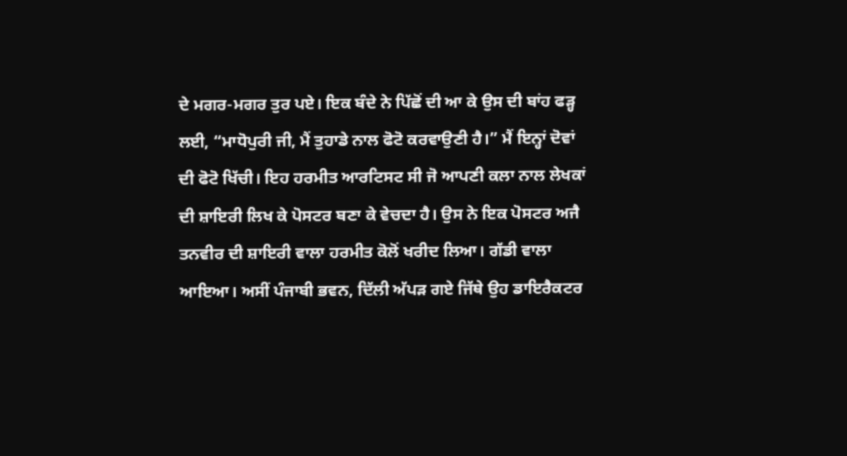ਦੇ ਮਗਰ-ਮਗਰ ਤੁਰ ਪਏ। ਇਕ ਬੰਦੇ ਨੇ ਪਿੱਛੋਂ ਦੀ ਆ ਕੇ ਉਸ ਦੀ ਬਾਂਹ ਫੜ੍ਹ ਲਈ, “ਮਾਧੋਪੁਰੀ ਜੀ, ਮੈਂ ਤੁਹਾਡੇ ਨਾਲ ਫੋਟੋ ਕਰਵਾਉਣੀ ਹੈ।” ਮੈਂ ਇਨ੍ਹਾਂ ਦੋਵਾਂ ਦੀ ਫੋਟੋ ਖਿੱਚੀ। ਇਹ ਹਰਮੀਤ ਆਰਟਿਸਟ ਸੀ ਜੋ ਆਪਣੀ ਕਲਾ ਨਾਲ ਲੇਖਕਾਂ ਦੀ ਸ਼ਾਇਰੀ ਲਿਖ ਕੇ ਪੋਸਟਰ ਬਣਾ ਕੇ ਵੇਚਦਾ ਹੈ। ਉਸ ਨੇ ਇਕ ਪੋਸਟਰ ਅਜੈ ਤਨਵੀਰ ਦੀ ਸ਼ਾਇਰੀ ਵਾਲਾ ਹਰਮੀਤ ਕੋਲੋਂ ਖਰੀਦ ਲਿਆ। ਗੱਡੀ ਵਾਲਾ ਆਇਆ। ਅਸੀਂ ਪੰਜਾਬੀ ਭਵਨ, ਦਿੱਲੀ ਅੱਪੜ ਗਏ ਜਿੱਥੇ ਉਹ ਡਾਇਰੈਕਟਰ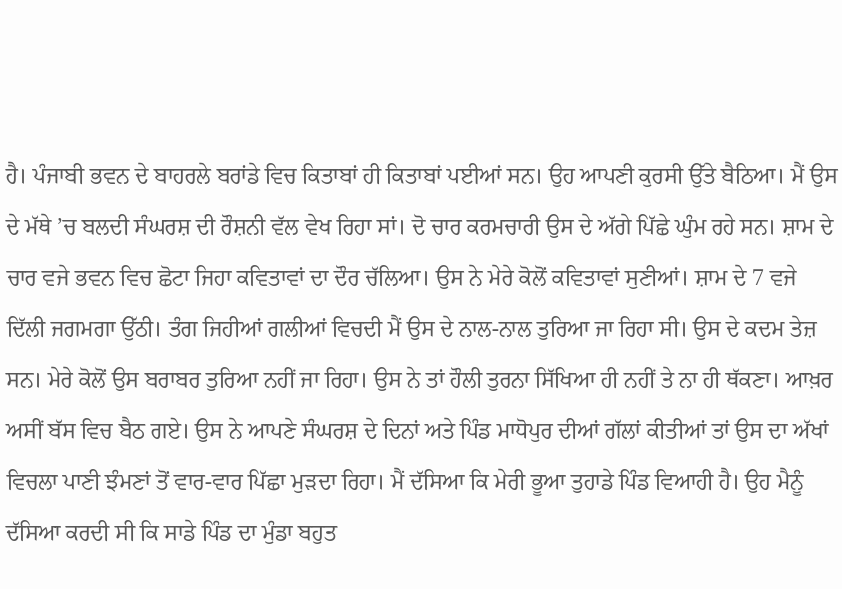ਹੈ। ਪੰਜਾਬੀ ਭਵਨ ਦੇ ਬਾਹਰਲੇ ਬਰਾਂਡੇ ਵਿਚ ਕਿਤਾਬਾਂ ਹੀ ਕਿਤਾਬਾਂ ਪਈਆਂ ਸਨ। ਉਹ ਆਪਣੀ ਕੁਰਸੀ ਉੱਤੇ ਬੈਠਿਆ। ਮੈਂ ਉਸ ਦੇ ਮੱਥੇ ’ਚ ਬਲਦੀ ਸੰਘਰਸ਼ ਦੀ ਰੌਸ਼ਨੀ ਵੱਲ ਵੇਖ ਰਿਹਾ ਸਾਂ। ਦੋ ਚਾਰ ਕਰਮਚਾਰੀ ਉਸ ਦੇ ਅੱਗੇ ਪਿੱਛੇ ਘੁੰਮ ਰਹੇ ਸਨ। ਸ਼ਾਮ ਦੇ ਚਾਰ ਵਜੇ ਭਵਨ ਵਿਚ ਛੋਟਾ ਜਿਹਾ ਕਵਿਤਾਵਾਂ ਦਾ ਦੌਰ ਚੱਲਿਆ। ਉਸ ਨੇ ਮੇਰੇ ਕੋਲੋਂ ਕਵਿਤਾਵਾਂ ਸੁਣੀਆਂ। ਸ਼ਾਮ ਦੇ 7 ਵਜੇ ਦਿੱਲੀ ਜਗਮਗਾ ਉੱਠੀ। ਤੰਗ ਜਿਹੀਆਂ ਗਲੀਆਂ ਵਿਚਦੀ ਮੈਂ ਉਸ ਦੇ ਨਾਲ-ਨਾਲ ਤੁਰਿਆ ਜਾ ਰਿਹਾ ਸੀ। ਉਸ ਦੇ ਕਦਮ ਤੇਜ਼ ਸਨ। ਮੇਰੇ ਕੋਲੋਂ ਉਸ ਬਰਾਬਰ ਤੁਰਿਆ ਨਹੀਂ ਜਾ ਰਿਹਾ। ਉਸ ਨੇ ਤਾਂ ਹੌਲੀ ਤੁਰਨਾ ਸਿੱਖਿਆ ਹੀ ਨਹੀਂ ਤੇ ਨਾ ਹੀ ਥੱਕਣਾ। ਆਖ਼ਰ ਅਸੀਂ ਬੱਸ ਵਿਚ ਬੈਠ ਗਏ। ਉਸ ਨੇ ਆਪਣੇ ਸੰਘਰਸ਼ ਦੇ ਦਿਨਾਂ ਅਤੇ ਪਿੰਡ ਮਾਧੋਪੁਰ ਦੀਆਂ ਗੱਲਾਂ ਕੀਤੀਆਂ ਤਾਂ ਉਸ ਦਾ ਅੱਖਾਂ ਵਿਚਲਾ ਪਾਣੀ ਝੰਮਣਾਂ ਤੋਂ ਵਾਰ-ਵਾਰ ਪਿੱਛਾ ਮੁੜਦਾ ਰਿਹਾ। ਮੈਂ ਦੱਸਿਆ ਕਿ ਮੇਰੀ ਭੂਆ ਤੁਹਾਡੇ ਪਿੰਡ ਵਿਆਹੀ ਹੈ। ਉਹ ਮੈਨੂੰ ਦੱਸਿਆ ਕਰਦੀ ਸੀ ਕਿ ਸਾਡੇ ਪਿੰਡ ਦਾ ਮੁੰਡਾ ਬਹੁਤ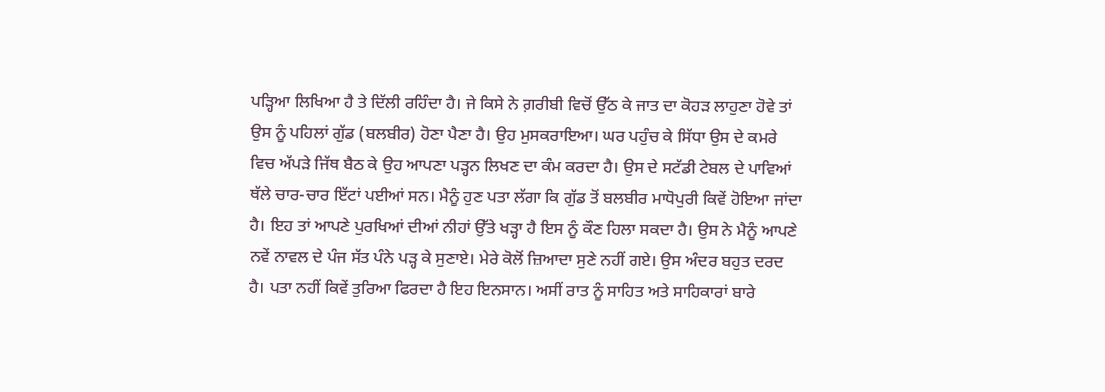ਪੜ੍ਹਿਆ ਲਿਖਿਆ ਹੈ ਤੇ ਦਿੱਲੀ ਰਹਿੰਦਾ ਹੈ। ਜੇ ਕਿਸੇ ਨੇ ਗ਼ਰੀਬੀ ਵਿਚੋਂ ਉੱਠ ਕੇ ਜਾਤ ਦਾ ਕੋਹੜ ਲਾਹੁਣਾ ਹੋਵੇ ਤਾਂ ਉਸ ਨੂੰ ਪਹਿਲਾਂ ਗੁੱਡ (ਬਲਬੀਰ) ਹੋਣਾ ਪੈਣਾ ਹੈ। ਉਹ ਮੁਸਕਰਾਇਆ। ਘਰ ਪਹੁੰਚ ਕੇ ਸਿੱਧਾ ਉਸ ਦੇ ਕਮਰੇ ਵਿਚ ਅੱਪੜੇ ਜਿੱਥ ਬੈਠ ਕੇ ਉਹ ਆਪਣਾ ਪੜ੍ਹਨ ਲਿਖਣ ਦਾ ਕੰਮ ਕਰਦਾ ਹੈ। ਉਸ ਦੇ ਸਟੱਡੀ ਟੇਬਲ ਦੇ ਪਾਵਿਆਂ ਥੱਲੇ ਚਾਰ-ਚਾਰ ਇੱਟਾਂ ਪਈਆਂ ਸਨ। ਮੈਨੂੰ ਹੁਣ ਪਤਾ ਲੱਗਾ ਕਿ ਗੁੱਡ ਤੋਂ ਬਲਬੀਰ ਮਾਧੋਪੁਰੀ ਕਿਵੇਂ ਹੋਇਆ ਜਾਂਦਾ ਹੈ। ਇਹ ਤਾਂ ਆਪਣੇ ਪੁਰਖਿਆਂ ਦੀਆਂ ਨੀਹਾਂ ਉੱਤੇ ਖੜ੍ਹਾ ਹੈ ਇਸ ਨੂੰ ਕੌਣ ਹਿਲਾ ਸਕਦਾ ਹੈ। ਉਸ ਨੇ ਮੈਨੂੰ ਆਪਣੇ ਨਵੇਂ ਨਾਵਲ ਦੇ ਪੰਜ ਸੱਤ ਪੰਨੇ ਪੜ੍ਹ ਕੇ ਸੁਣਾਏ। ਮੇਰੇ ਕੋਲੋਂ ਜ਼ਿਆਦਾ ਸੁਣੇ ਨਹੀਂ ਗਏ। ਉਸ ਅੰਦਰ ਬਹੁਤ ਦਰਦ ਹੈ। ਪਤਾ ਨਹੀਂ ਕਿਵੇਂ ਤੁਰਿਆ ਫਿਰਦਾ ਹੈ ਇਹ ਇਨਸਾਨ। ਅਸੀਂ ਰਾਤ ਨੂੰ ਸਾਹਿਤ ਅਤੇ ਸਾਹਿਕਾਰਾਂ ਬਾਰੇ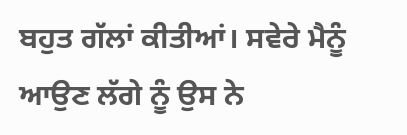ਬਹੁਤ ਗੱਲਾਂ ਕੀਤੀਆਂ। ਸਵੇਰੇ ਮੈਨੂੰ ਆਉਣ ਲੱਗੇ ਨੂੰ ਉਸ ਨੇ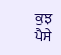ਕੁਝ ਪੈਸੇ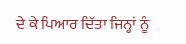ਦੇ ਕੇ ਪਿਆਰ ਦਿੱਤਾ ਜਿਨ੍ਹਾਂ ਨੂੰ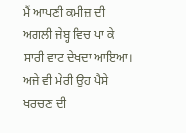ਮੈਂ ਆਪਣੀ ਕਮੀਜ਼ ਦੀ ਅਗਲੀ ਜੇਬ੍ਹ ਵਿਚ ਪਾ ਕੇ ਸਾਰੀ ਵਾਟ ਦੇਖਦਾ ਆਇਆ। ਅਜੇ ਵੀ ਮੇਰੀ ਉਹ ਪੈਸੇ ਖਰਚਣ ਦੀ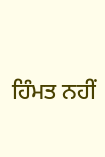ਹਿੰਮਤ ਨਹੀਂ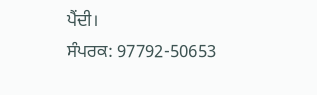ਪੈਂਦੀ।
ਸੰਪਰਕ: 97792-50653